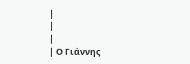|
|
|
| Ο Γιάννης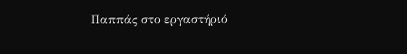Παππάς στο εργαστήριό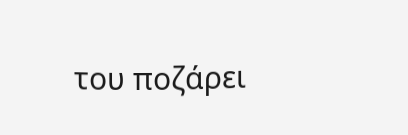του ποζάρει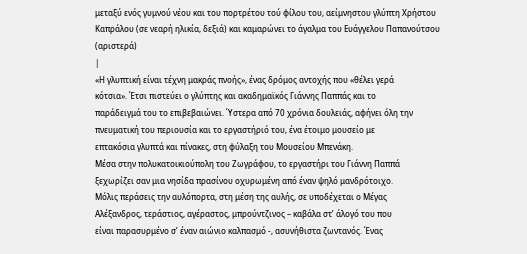μεταξύ ενός γυμνού νέου και του πορτρέτου τού φίλου του, αείμνηστου γλύπτη Χρήστου Καπράλου (σε νεαρή ηλικία, δεξιά) και καμαρώνει το άγαλμα του Ευάγγελου Παπανούτσου (αριστερά)
|
«Η γλυπτική είναι τέχνη μακράς πνοής», ένας δρόμος αντοχής που «θέλει γερά
κότσια». Έτσι πιστεύει ο γλύπτης και ακαδημαϊκός Γιάννης Παππάς και το
παράδειγμά του το επιβεβαιώνει. Ύστερα από 70 χρόνια δουλειάς, αφήνει όλη την
πνευματική του περιουσία και το εργαστήριό του, ένα έτοιμο μουσείο με
επτακόσια γλυπτά και πίνακες, στη φύλαξη του Μουσείου Μπενάκη.
Μέσα στην πολυκατοικιούπολη του Ζωγράφου, το εργαστήρι του Γιάννη Παππά
ξεχωρίζει σαν μια νησίδα πρασίνου οχυρωμένη από έναν ψηλό μανδρότοιχο.
Μόλις περάσεις την αυλόπορτα, στη μέση της αυλής, σε υποδέχεται ο Μέγας
Αλέξανδρος, τεράστιος, αγέραστος, μπρούντζινος – καβάλα στ’ άλογό του που
είναι παρασυρμένο σ’ έναν αιώνιο καλπασμό -, ασυνήθιστα ζωντανός. Ένας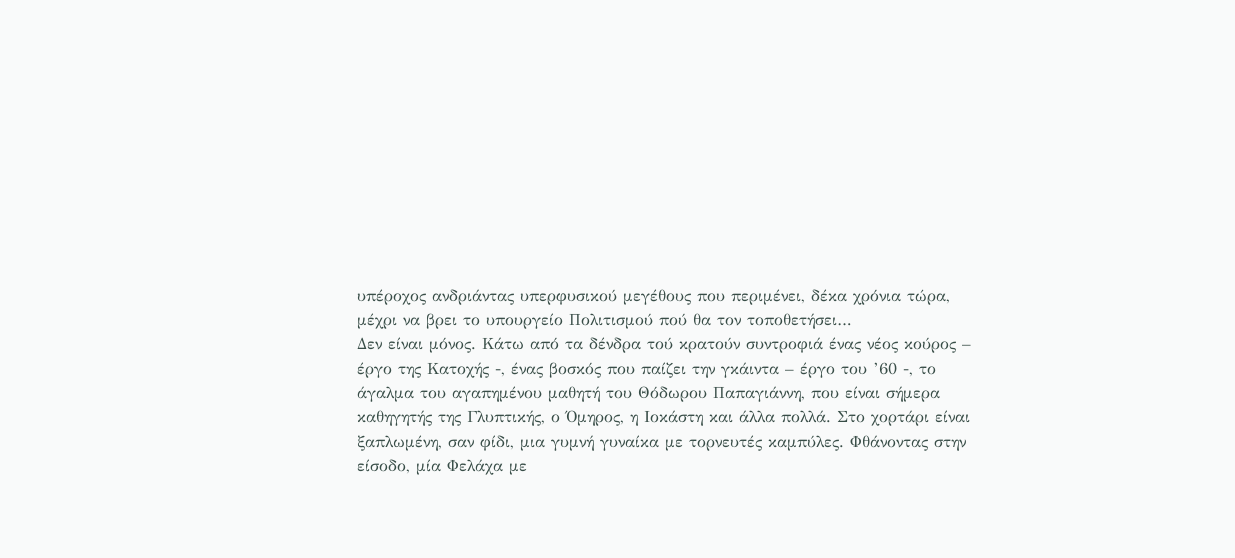υπέροχος ανδριάντας υπερφυσικού μεγέθους που περιμένει, δέκα χρόνια τώρα,
μέχρι να βρει το υπουργείο Πολιτισμού πού θα τον τοποθετήσει…
Δεν είναι μόνος. Κάτω από τα δένδρα τού κρατούν συντροφιά ένας νέος κούρος –
έργο της Κατοχής -, ένας βοσκός που παίζει την γκάιντα – έργο του ’60 -, το
άγαλμα του αγαπημένου μαθητή του Θόδωρου Παπαγιάννη, που είναι σήμερα
καθηγητής της Γλυπτικής, ο Όμηρος, η Ιοκάστη και άλλα πολλά. Στο χορτάρι είναι
ξαπλωμένη, σαν φίδι, μια γυμνή γυναίκα με τορνευτές καμπύλες. Φθάνοντας στην
είσοδο, μία Φελάχα με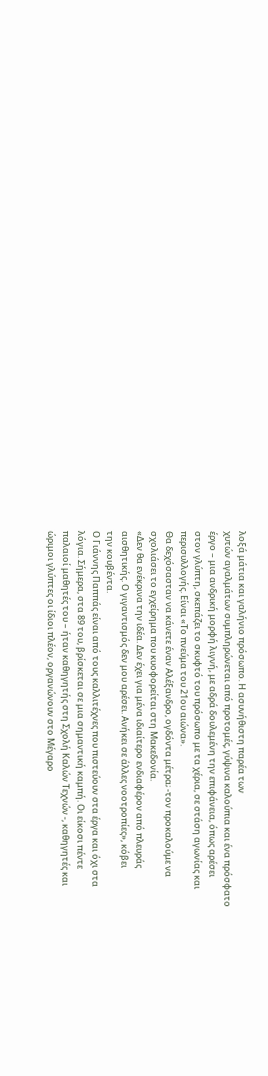λοξά μάτια και γαλήνιο πρόσωπο. Η ασυνήθιστη παρέα των
χυτών αγαλμάτων συμπληρώνεται από προτομές, γύψινα καλούπια και ένα πρόσφατο
έργο – μια ανδρική μορφή λιγνή, με αδρά δουλεμένη την επιφάνεια, όπως αρέσει
στον γλύπτη, σκεπάζει το σκυφτό του πρόσωπο με τα χέρια, σε στάση αγωνίας και
περισυλλογής. Είναι «Το πνεύμα του 21ου αιώνα».
Θα δεχόσασταν να κάνετε έναν Αλέξανδρο, ογδόντα μέτρα; -τον προκαλούμε να
σχολιάσει το εγχείρημα που κυοφορείται στη Μακεδονία.
«Δεν θα ενέκρινα την ιδέα. Δεν έχει για μένα ιδιαίτερο ενδιαφέρον από πλευράς
αισθητικής. Ο γιγαντισμός δεν μου αρέσει. Ανήκει σε άλλες νοοτροπίες», κόβει
την κουβέντα.
Ο Γιάννης Παππάς είναι από τους καλλιτέχνες που πιστεύουν στα έργα και όχι στα
λόγια. Σήμερα, στα 89 του, βρίσκεται σε μια σημαντική καμπή. Οι είκοσι πέντε
παλαιοί μαθητές του – ήταν καθηγητής στη Σχολή Καλών Τεχνών -, καθηγητές και
ώριμοι γλύπτες οι ίδιοι πλέον, οργανώνουν στο Μέγαρο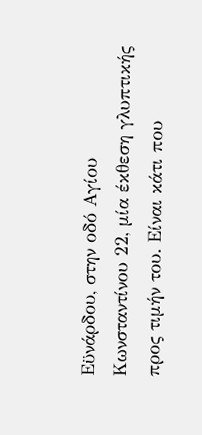Εϋνάρδου, στην οδό Αγίου
Κωνσταντίνου 22, μία έκθεση γλυπτικής προς τιμήν του. Είναι κάτι που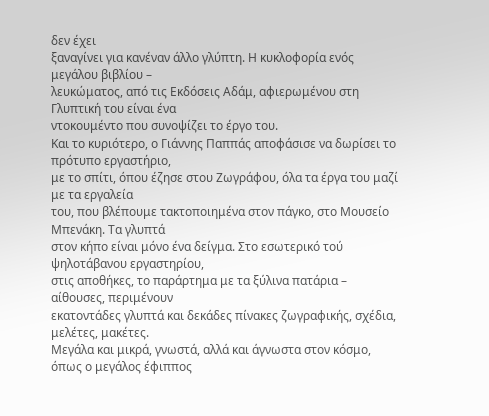δεν έχει
ξαναγίνει για κανέναν άλλο γλύπτη. Η κυκλοφορία ενός μεγάλου βιβλίου –
λευκώματος, από τις Εκδόσεις Αδάμ, αφιερωμένου στη Γλυπτική του είναι ένα
ντοκουμέντο που συνοψίζει το έργο του.
Και το κυριότερο, ο Γιάννης Παππάς αποφάσισε να δωρίσει το πρότυπο εργαστήριο,
με το σπίτι, όπου έζησε στου Ζωγράφου, όλα τα έργα του μαζί με τα εργαλεία
του, που βλέπουμε τακτοποιημένα στον πάγκο, στο Μουσείο Μπενάκη. Τα γλυπτά
στον κήπο είναι μόνο ένα δείγμα. Στο εσωτερικό τού ψηλοτάβανου εργαστηρίου,
στις αποθήκες, το παράρτημα με τα ξύλινα πατάρια – αίθουσες, περιμένουν
εκατοντάδες γλυπτά και δεκάδες πίνακες ζωγραφικής, σχέδια, μελέτες, μακέτες.
Μεγάλα και μικρά, γνωστά, αλλά και άγνωστα στον κόσμο, όπως ο μεγάλος έφιππος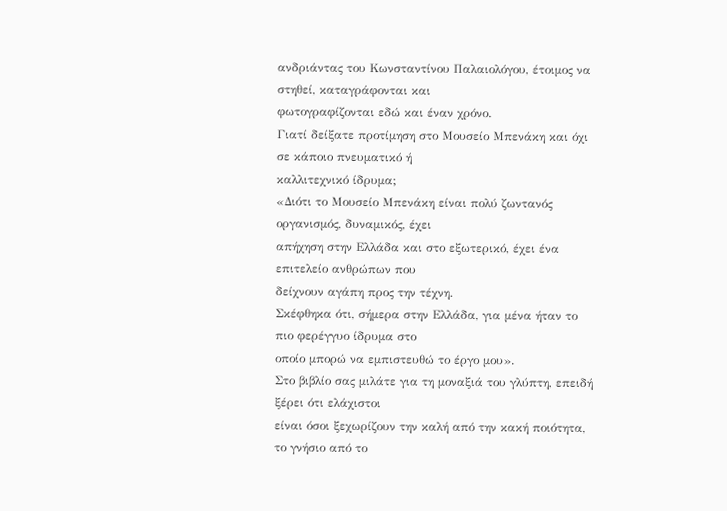ανδριάντας του Κωνσταντίνου Παλαιολόγου, έτοιμος να στηθεί, καταγράφονται και
φωτογραφίζονται εδώ και έναν χρόνο.
Γιατί δείξατε προτίμηση στο Μουσείο Μπενάκη και όχι σε κάποιο πνευματικό ή
καλλιτεχνικό ίδρυμα;
«Διότι το Μουσείο Μπενάκη είναι πολύ ζωντανός οργανισμός, δυναμικός, έχει
απήχηση στην Ελλάδα και στο εξωτερικό, έχει ένα επιτελείο ανθρώπων που
δείχνουν αγάπη προς την τέχνη.
Σκέφθηκα ότι, σήμερα στην Ελλάδα, για μένα ήταν το πιο φερέγγυο ίδρυμα στο
οποίο μπορώ να εμπιστευθώ το έργο μου».
Στο βιβλίο σας μιλάτε για τη μοναξιά του γλύπτη, επειδή ξέρει ότι ελάχιστοι
είναι όσοι ξεχωρίζουν την καλή από την κακή ποιότητα, το γνήσιο από το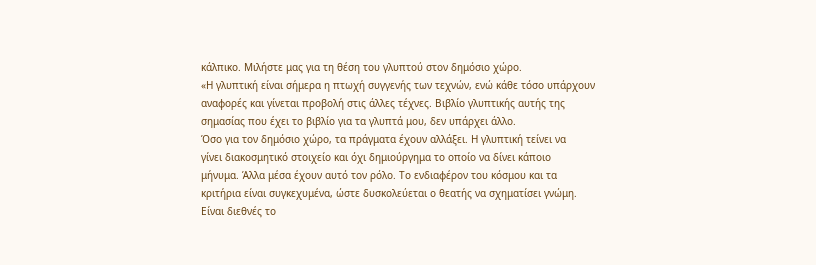κάλπικο. Μιλήστε μας για τη θέση του γλυπτού στον δημόσιο χώρο.
«Η γλυπτική είναι σήμερα η πτωχή συγγενής των τεχνών, ενώ κάθε τόσο υπάρχουν
αναφορές και γίνεται προβολή στις άλλες τέχνες. Βιβλίο γλυπτικής αυτής της
σημασίας που έχει το βιβλίο για τα γλυπτά μου, δεν υπάρχει άλλο.
Όσο για τον δημόσιο χώρο, τα πράγματα έχουν αλλάξει. Η γλυπτική τείνει να
γίνει διακοσμητικό στοιχείο και όχι δημιούργημα το οποίο να δίνει κάποιο
μήνυμα. Άλλα μέσα έχουν αυτό τον ρόλο. Το ενδιαφέρον του κόσμου και τα
κριτήρια είναι συγκεχυμένα, ώστε δυσκολεύεται ο θεατής να σχηματίσει γνώμη.
Είναι διεθνές το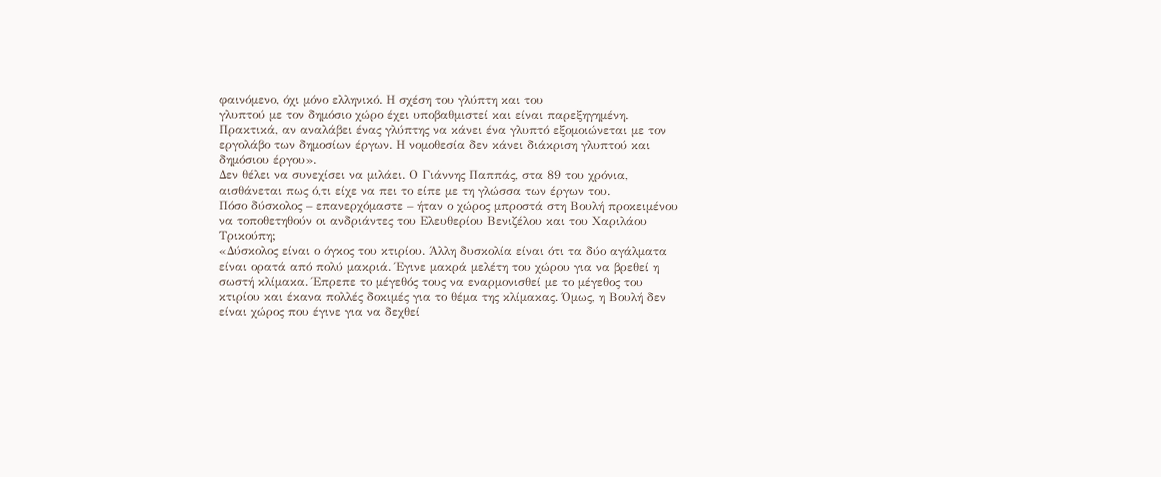φαινόμενο, όχι μόνο ελληνικό. Η σχέση του γλύπτη και του
γλυπτού με τον δημόσιο χώρο έχει υποβαθμιστεί και είναι παρεξηγημένη.
Πρακτικά, αν αναλάβει ένας γλύπτης να κάνει ένα γλυπτό εξομοιώνεται με τον
εργολάβο των δημοσίων έργων. Η νομοθεσία δεν κάνει διάκριση γλυπτού και
δημόσιου έργου».
Δεν θέλει να συνεχίσει να μιλάει. Ο Γιάννης Παππάς, στα 89 του χρόνια,
αισθάνεται πως ό,τι είχε να πει το είπε με τη γλώσσα των έργων του.
Πόσο δύσκολος – επανερχόμαστε – ήταν ο χώρος μπροστά στη Βουλή προκειμένου
να τοποθετηθούν οι ανδριάντες του Ελευθερίου Βενιζέλου και του Χαριλάου
Τρικούπη;
«Δύσκολος είναι ο όγκος του κτιρίου. Άλλη δυσκολία είναι ότι τα δύο αγάλματα
είναι ορατά από πολύ μακριά. Έγινε μακρά μελέτη του χώρου για να βρεθεί η
σωστή κλίμακα. Έπρεπε το μέγεθός τους να εναρμονισθεί με το μέγεθος του
κτιρίου και έκανα πολλές δοκιμές για το θέμα της κλίμακας. Όμως, η Βουλή δεν
είναι χώρος που έγινε για να δεχθεί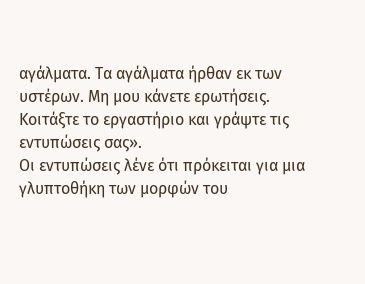αγάλματα. Τα αγάλματα ήρθαν εκ των
υστέρων. Μη μου κάνετε ερωτήσεις. Κοιτάξτε το εργαστήριο και γράψτε τις
εντυπώσεις σας».
Οι εντυπώσεις λένε ότι πρόκειται για μια γλυπτοθήκη των μορφών του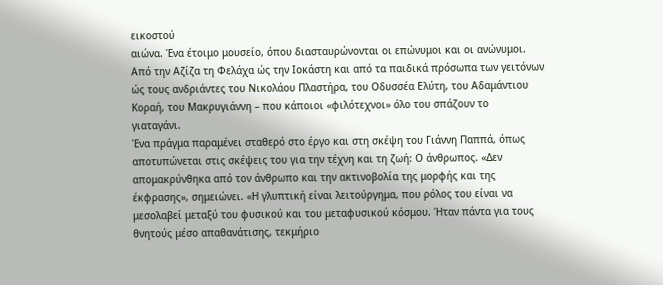εικοστού
αιώνα. Ένα έτοιμο μουσείο, όπου διασταυρώνονται οι επώνυμοι και οι ανώνυμοι.
Από την Αζίζα τη Φελάχα ώς την Ιοκάστη και από τα παιδικά πρόσωπα των γειτόνων
ώς τους ανδριάντες του Νικολάου Πλαστήρα, του Οδυσσέα Ελύτη, του Αδαμάντιου
Κοραή, του Μακρυγιάννη – που κάποιοι «φιλότεχνοι» όλο του σπάζουν το
γιαταγάνι.
Ένα πράγμα παραμένει σταθερό στο έργο και στη σκέψη του Γιάννη Παππά, όπως
αποτυπώνεται στις σκέψεις του για την τέχνη και τη ζωή: Ο άνθρωπος. «Δεν
απομακρύνθηκα από τον άνθρωπο και την ακτινοβολία της μορφής και της
έκφρασης», σημειώνει. «Η γλυπτική είναι λειτούργημα, που ρόλος του είναι να
μεσολαβεί μεταξύ του φυσικού και του μεταφυσικού κόσμου. Ήταν πάντα για τους
θνητούς μέσο απαθανάτισης, τεκμήριο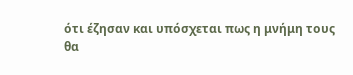ότι έζησαν και υπόσχεται πως η μνήμη τους
θα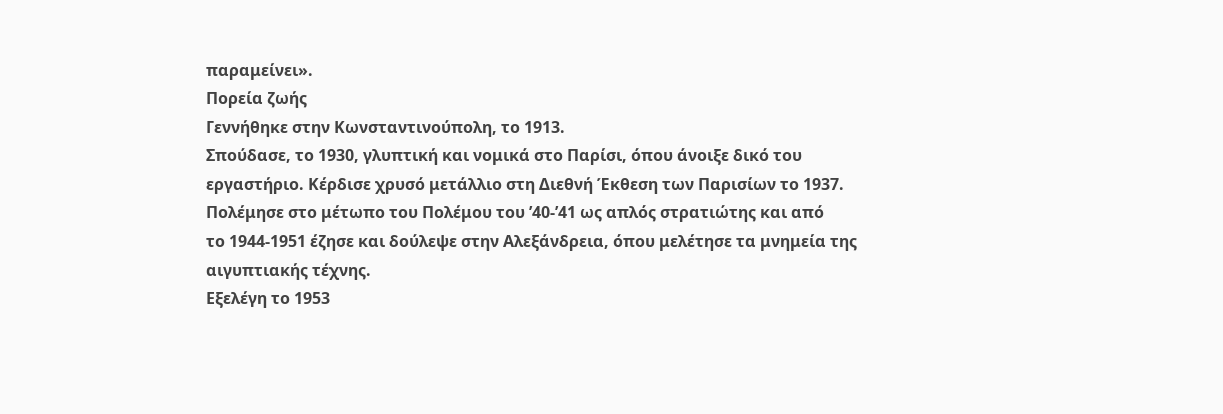παραμείνει».
Πορεία ζωής
Γεννήθηκε στην Κωνσταντινούπολη, το 1913.
Σπούδασε, το 1930, γλυπτική και νομικά στο Παρίσι, όπου άνοιξε δικό του
εργαστήριο. Κέρδισε χρυσό μετάλλιο στη Διεθνή Έκθεση των Παρισίων το 1937.
Πολέμησε στο μέτωπο του Πολέμου του ’40-’41 ως απλός στρατιώτης και από
το 1944-1951 έζησε και δούλεψε στην Αλεξάνδρεια, όπου μελέτησε τα μνημεία της
αιγυπτιακής τέχνης.
Εξελέγη το 1953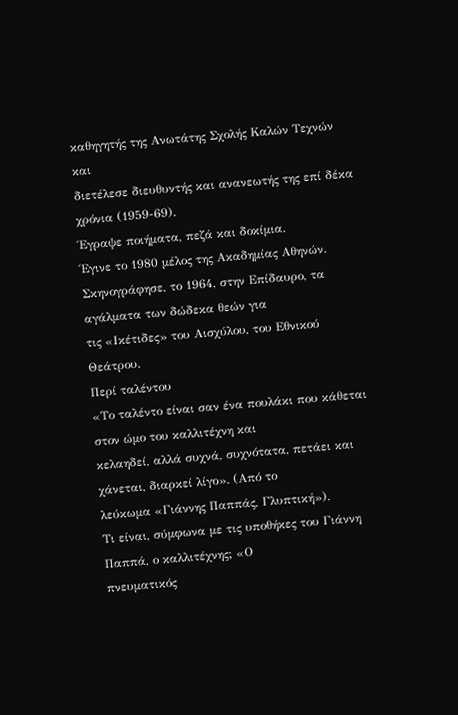καθηγητής της Ανωτάτης Σχολής Καλών Τεχνών και
διετέλεσε διευθυντής και ανανεωτής της επί δέκα χρόνια (1959-69).
Έγραψε ποιήματα, πεζά και δοκίμια.
Έγινε το 1980 μέλος της Ακαδημίας Αθηνών.
Σκηνογράφησε, το 1964, στην Επίδαυρο, τα αγάλματα των δώδεκα θεών για
τις «Ικέτιδες» του Αισχύλου, του Εθνικού Θεάτρου.
Περί ταλέντου
«Το ταλέντο είναι σαν ένα πουλάκι που κάθεται στον ώμο του καλλιτέχνη και
κελαηδεί, αλλά συχνά, συχνότατα, πετάει και χάνεται, διαρκεί λίγο». (Από το
λεύκωμα «Γιάννης Παππάς, Γλυπτική»).
Τι είναι, σύμφωνα με τις υποθήκες του Γιάννη Παππά, ο καλλιτέχνης; «Ο
πνευματικός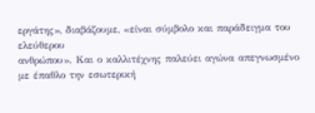εργάτης», διαβάζουμε, «είναι σύμβολο και παράδειγμα του ελεύθερου
ανθρώπου». Και ο καλλιτέχνης παλεύει αγώνα απεγνωσμένο με έπαθλο την εσωτερική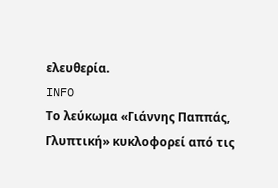ελευθερία.
INFO
Το λεύκωμα «Γιάννης Παππάς, Γλυπτική» κυκλοφορεί από τις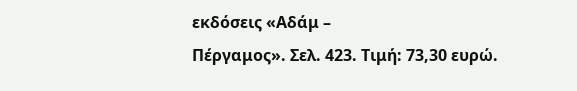εκδόσεις «Αδάμ –
Πέργαμος». Σελ. 423. Τιμή: 73,30 ευρώ.